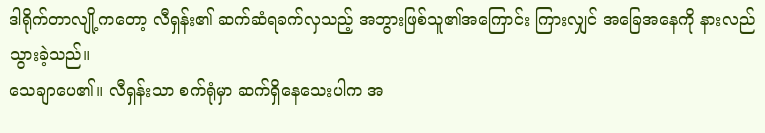ဒါရိုက်တာလျို့ကတော့ လီရှန်း၏ ဆက်ဆံရခက်လှသည့် အဘွားဖြစ်သူ၏အကြောင်း ကြားလျှင် အခြေအနေကို နားလည်သွားခဲ့သည်။
သေချာပေ၏။ လီရှန်းသာ စက်ရုံမှာ ဆက်ရှိနေသေးပါက အ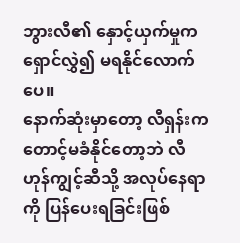ဘွားလီ၏ နှောင့်ယှက်မှုက ရှောင်လွှဲ၍ မရနိုင်လောက်ပေ။
နောက်ဆုံးမှာတော့ လီရှန်းက တောင့်မခံနိုင်တော့ဘဲ လီဟုန်ကျွင့်ဆီသို့ အလုပ်နေရာကို ပြန်ပေးရခြင်းဖြစ်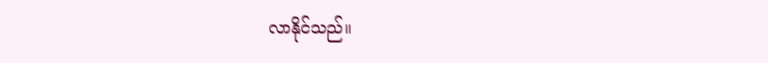လာနိုင်သည်။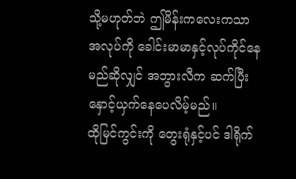သို့မဟုတ်ဘဲ ဤမိန်းကလေးကသာ အလုပ်ကို ခေါင်းမာမာနှင့်လုပ်ကိုင်နေမည်ဆိုလျှင် အဘွားလီက ဆက်ပြီး နှောင့်ယှက်နေပေလိမ့်မည်။
ထိုမြင်ကွင်းကို တွေးရုံနှင့်ပင် ဒါရိုက်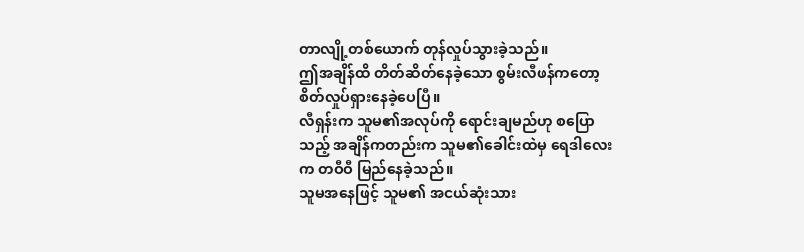တာလျို့တစ်ယောက် တုန်လှုပ်သွားခဲ့သည်။
ဤအချိန်ထိ တိတ်ဆိတ်နေခဲ့သော စွမ်းလီဖန်ကတော့ စိတ်လှုပ်ရှားနေခဲ့ပေပြီ။
လီရှန်းက သူမ၏အလုပ်ကို ရောင်းချမည်ဟု စပြောသည့် အချိန်ကတည်းက သူမ၏ခေါင်းထဲမှ ရေဒါလေးက တဝီဝီ မြည်နေခဲ့သည်။
သူမအနေဖြင့် သူမ၏ အငယ်ဆုံးသား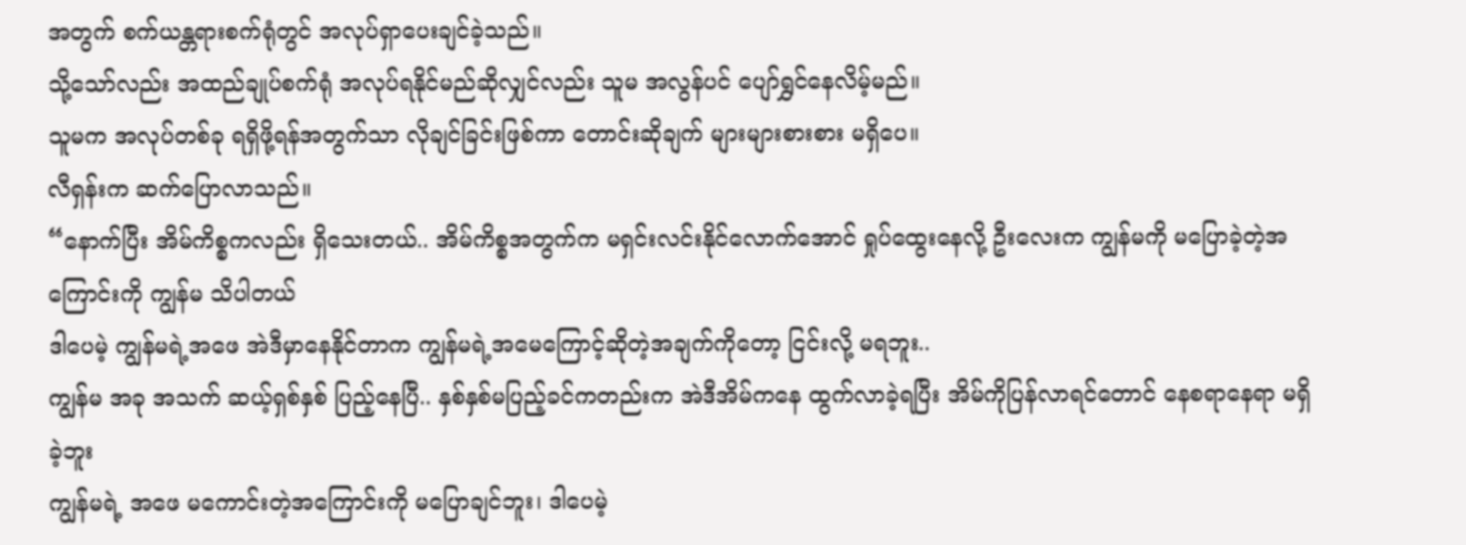အတွက် စက်ယန္တရားစက်ရုံတွင် အလုပ်ရှာပေးချင်ခဲ့သည်။
သို့သော်လည်း အထည်ချုပ်စက်ရုံ အလုပ်ရနိုင်မည်ဆိုလျှင်လည်း သူမ အလွန်ပင် ပျော်ရွှင်နေလိမ့်မည်။
သူမက အလုပ်တစ်ခု ရရှိဖို့ရန်အတွက်သာ လိုချင်ခြင်းဖြစ်ကာ တောင်းဆိုချက် များများစားစား မရှိပေ။
လီရှန်းက ဆက်ပြောလာသည်။
“နောက်ပြီး အိမ်ကိစ္စကလည်း ရှိသေးတယ်.. အိမ်ကိစ္စအတွက်က မရှင်းလင်းနိုင်လောက်အောင် ရှုပ်ထွေးနေလို့ ဦးလေးက ကျွန်မကို မပြောခဲ့တဲ့အကြောင်းကို ကျွန်မ သိပါတယ်
ဒါပေမဲ့ ကျွန်မရဲ့အဖေ အဲဒီမှာနေနိုင်တာက ကျွန်မရဲ့အမေကြောင့်ဆိုတဲ့အချက်ကိုတော့ ငြင်းလို့ မရဘူး..
ကျွန်မ အခု အသက် ဆယ့်ရှစ်နှစ် ပြည့်နေပြီ.. နှစ်နှစ်မပြည့်ခင်ကတည်းက အဲဒီအိမ်ကနေ ထွက်လာခဲ့ရပြီး အိမ်ကိုပြန်လာရင်တောင် နေစရာနေရာ မရှိခဲ့ဘူး
ကျွန်မရဲ့ အဖေ မကောင်းတဲ့အကြောင်းကို မပြောချင်ဘူး၊ ဒါပေမဲ့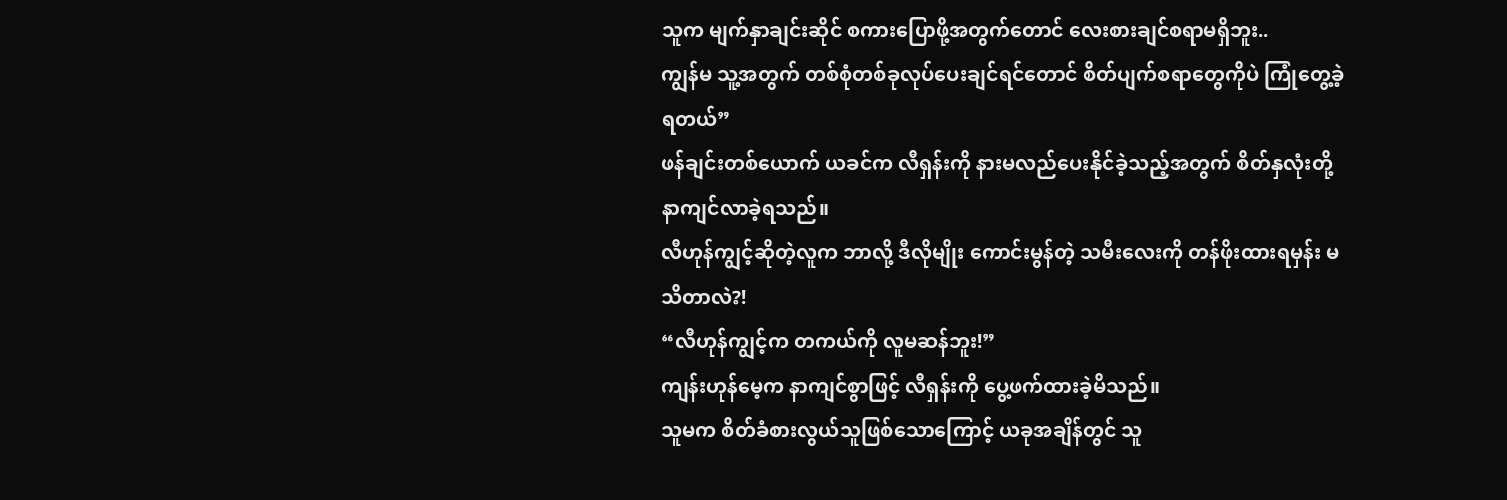သူက မျက်နှာချင်းဆိုင် စကားပြောဖို့အတွက်တောင် လေးစားချင်စရာမရှိဘူး..
ကျွန်မ သူ့အတွက် တစ်စုံတစ်ခုလုပ်ပေးချင်ရင်တောင် စိတ်ပျက်စရာတွေကိုပဲ ကြုံတွေ့ခဲ့ရတယ်”
ဖန်ချင်းတစ်ယောက် ယခင်က လီရှန်းကို နားမလည်ပေးနိုင်ခဲ့သည့်အတွက် စိတ်နှလုံးတို့ နာကျင်လာခဲ့ရသည်။
လီဟုန်ကျွင့်ဆိုတဲ့လူက ဘာလို့ ဒီလိုမျိုး ကောင်းမွန်တဲ့ သမီးလေးကို တန်ဖိုးထားရမှန်း မသိတာလဲ?!
“လီဟုန်ကျွင့်က တကယ်ကို လူမဆန်ဘူး!”
ကျန်းဟုန်မေ့က နာကျင်စွာဖြင့် လီရှန်းကို ပွေ့ဖက်ထားခဲ့မိသည်။
သူမက စိတ်ခံစားလွယ်သူဖြစ်သောကြောင့် ယခုအချိန်တွင် သူ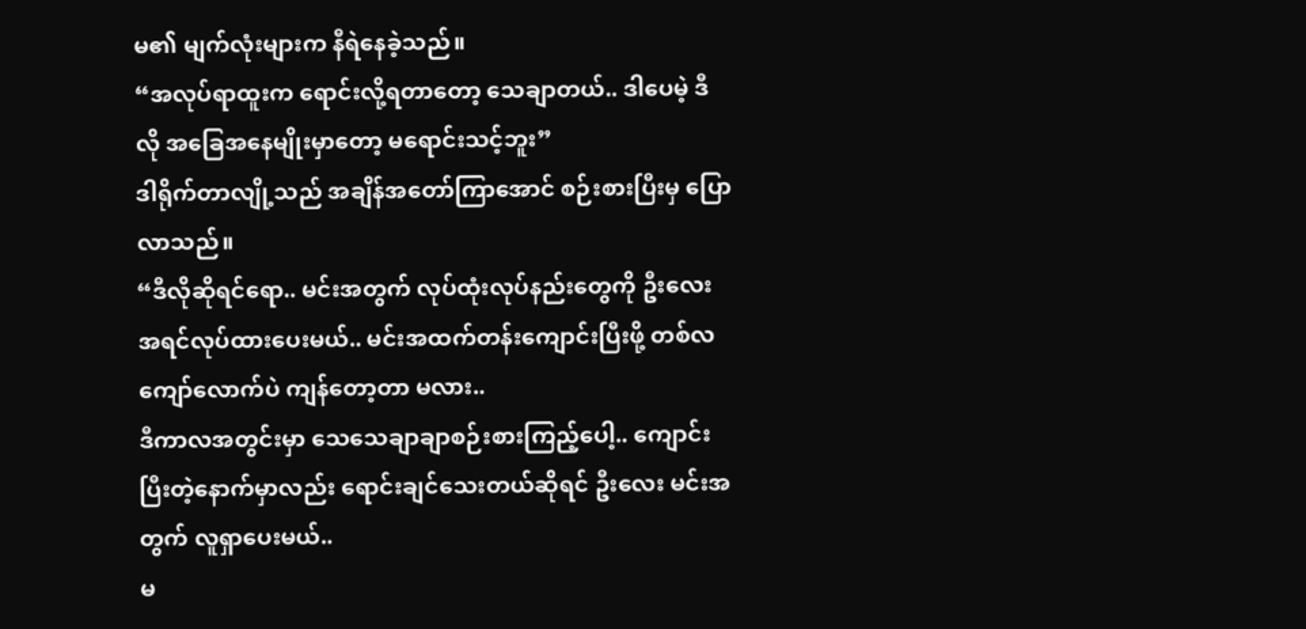မ၏ မျက်လုံးများက နီရဲနေခဲ့သည်။
“အလုပ်ရာထူးက ရောင်းလို့ရတာတော့ သေချာတယ်.. ဒါပေမဲ့ ဒီလို အခြေအနေမျိုးမှာတော့ မရောင်းသင့်ဘူး”
ဒါရိုက်တာလျို့သည် အချိန်အတော်ကြာအောင် စဉ်းစားပြီးမှ ပြောလာသည်။
“ဒီလိုဆိုရင်ရော.. မင်းအတွက် လုပ်ထုံးလုပ်နည်းတွေကို ဦးလေး အရင်လုပ်ထားပေးမယ်.. မင်းအထက်တန်းကျောင်းပြီးဖို့ တစ်လကျော်လောက်ပဲ ကျန်တော့တာ မလား..
ဒီကာလအတွင်းမှာ သေသေချာချာစဉ်းစားကြည့်ပေါ့.. ကျောင်းပြီးတဲ့နောက်မှာလည်း ရောင်းချင်သေးတယ်ဆိုရင် ဦးလေး မင်းအတွက် လူရှာပေးမယ်..
မ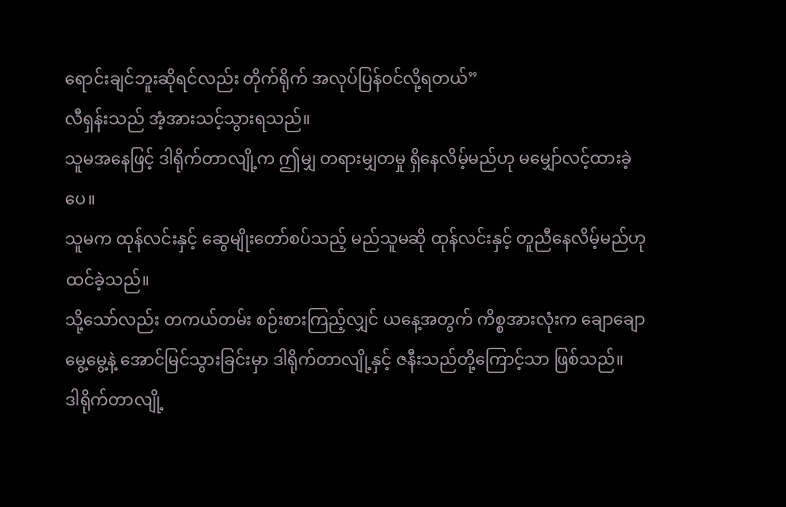ရောင်းချင်ဘူးဆိုရင်လည်း တိုက်ရိုက် အလုပ်ပြန်ဝင်လို့ရတယ်”
လီရှန်းသည် အံ့အားသင့်သွားရသည်။
သူမအနေဖြင့် ဒါရိုက်တာလျို့က ဤမျှ တရားမျှတမှု ရှိနေလိမ့်မည်ဟု မမျှော်လင့်ထားခဲ့ပေ။
သူမက ထုန်လင်းနှင့် ဆွေမျိုးတော်စပ်သည့် မည်သူမဆို ထုန်လင်းနှင့် တူညီနေလိမ့်မည်ဟု ထင်ခဲ့သည်။
သို့သော်လည်း တကယ်တမ်း စဉ်းစားကြည့်လျှင် ယနေ့အတွက် ကိစ္စအားလုံးက ချောချောမွေ့မွေ့နဲ့ အောင်မြင်သွားခြင်းမှာ ဒါရိုက်တာလျို့နှင့် ဇနီးသည်တို့ကြောင့်သာ ဖြစ်သည်။
ဒါရိုက်တာလျို့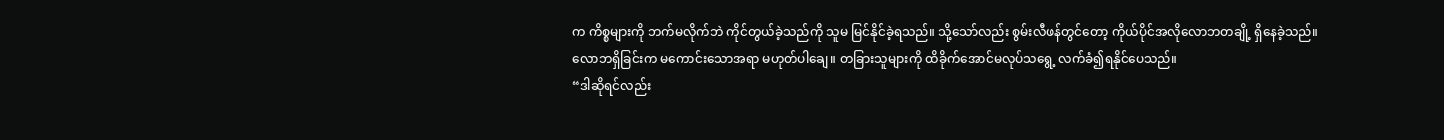က ကိစ္စများကို ဘက်မလိုက်ဘဲ ကိုင်တွယ်ခဲ့သည်ကို သူမ မြင်နိုင်ခဲ့ရသည်။ သို့သော်လည်း စွမ်းလီဖန်တွင်တော့ ကိုယ်ပိုင်အလိုလောဘတချို့ ရှိနေခဲ့သည်။
လောဘရှိခြင်းက မကောင်းသောအရာ မဟုတ်ပါချေ။ တခြားသူများကို ထိခိုက်အောင်မလုပ်သရွေ့ လက်ခံ၍ရနိုင်ပေသည်။
“ဒါဆိုရင်လည်း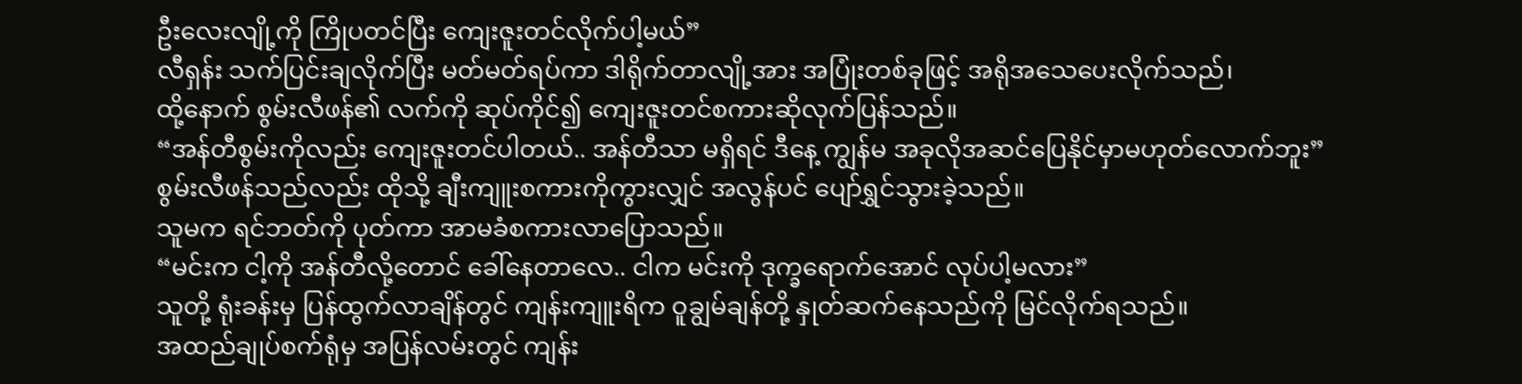ဦးလေးလျို့ကို ကြိုပတင်ပြီး ကျေးဇူးတင်လိုက်ပါ့မယ်”
လီရှန်း သက်ပြင်းချလိုက်ပြီး မတ်မတ်ရပ်ကာ ဒါရိုက်တာလျို့အား အပြုံးတစ်ခုဖြင့် အရိုအသေပေးလိုက်သည်၊
ထို့နောက် စွမ်းလီဖန်၏ လက်ကို ဆုပ်ကိုင်၍ ကျေးဇူးတင်စကားဆိုလုက်ပြန်သည်။
“အန်တီစွမ်းကိုလည်း ကျေးဇူးတင်ပါတယ်.. အန်တီသာ မရှိရင် ဒီနေ့ ကျွန်မ အခုလိုအဆင်ပြေနိုင်မှာမဟုတ်လောက်ဘူး”
စွမ်းလီဖန်သည်လည်း ထိုသို့ ချီးကျူးစကားကိုကွားလျှင် အလွန်ပင် ပျော်ရွှင်သွားခဲ့သည်။
သူမက ရင်ဘတ်ကို ပုတ်ကာ အာမခံစကားလာပြောသည်။
“မင်းက ငါ့ကို အန်တီလို့တောင် ခေါ်နေတာလေ.. ငါက မင်းကို ဒုက္ခရောက်အောင် လုပ်ပါ့မလား”
သူတို့ ရုံးခန်းမှ ပြန်ထွက်လာချိန်တွင် ကျန်းကျူးရိက ဝူချွမ်ချန်တို့ နှုတ်ဆက်နေသည်ကို မြင်လိုက်ရသည်။
အထည်ချုပ်စက်ရုံမှ အပြန်လမ်းတွင် ကျန်း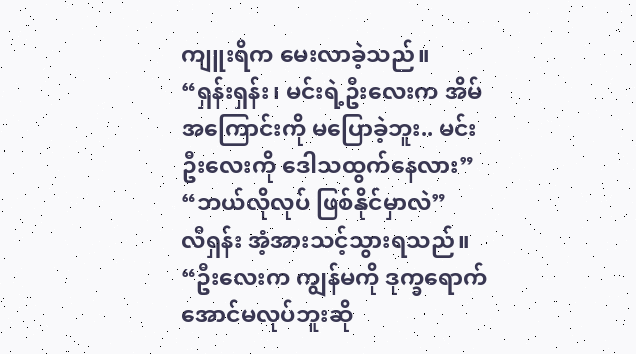ကျူးရိက မေးလာခဲ့သည်။
“ရှန်းရှန်း၊ မင်းရဲ့ဦးလေးက အိမ်အကြောင်းကို မပြောခဲ့ဘူး.. မင်း ဦးလေးကို ဒေါသထွက်နေလား”
“ဘယ်လိုလုပ် ဖြစ်နိုင်မှာလဲ”
လီရှန်း အံ့အားသင့်သွားရသည်။
“ဦးလေးက ကျွန်မကို ဒုက္ခရောက်အောင်မလုပ်ဘူးဆို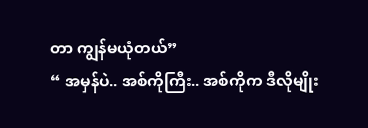တာ ကျွန်မယုံတယ်”
“ အမှန်ပဲ.. အစ်ကိုကြီး.. အစ်ကိုက ဒီလိုမျိုး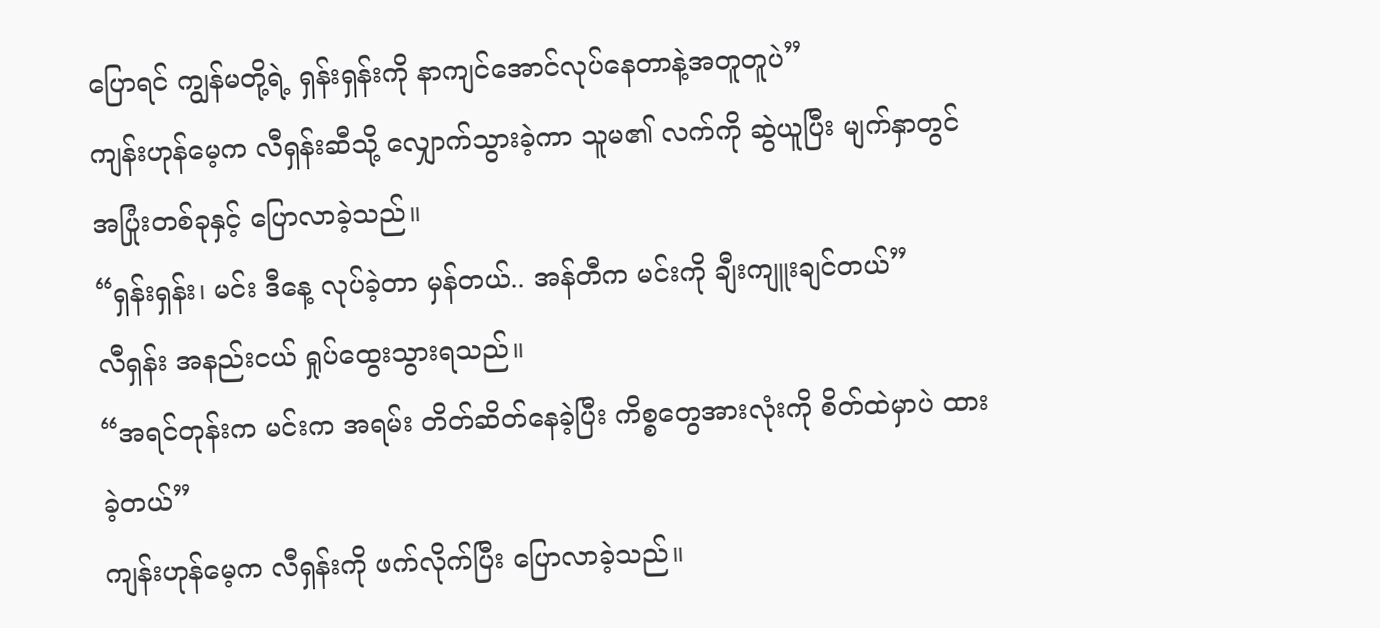ပြောရင် ကျွန်မတို့ရဲ့ ရှန်းရှန်းကို နာကျင်အောင်လုပ်နေတာနဲ့အတူတူပဲ”
ကျန်းဟုန်မေ့က လီရှန်းဆီသို့ လျှောက်သွားခဲ့ကာ သူမ၏ လက်ကို ဆွဲယူပြီး မျက်နှာတွင် အပြုံးတစ်ခုနှင့် ပြောလာခဲ့သည်။
“ရှန်းရှန်း၊ မင်း ဒီနေ့ လုပ်ခဲ့တာ မှန်တယ်.. အန်တီက မင်းကို ချီးကျူးချင်တယ်”
လီရှန်း အနည်းငယ် ရှုပ်ထွေးသွားရသည်။
“အရင်တုန်းက မင်းက အရမ်း တိတ်ဆိတ်နေခဲ့ပြီး ကိစ္စတွေအားလုံးကို စိတ်ထဲမှာပဲ ထားခဲ့တယ်”
ကျန်းဟုန်မေ့က လီရှန်းကို ဖက်လိုက်ပြီး ပြောလာခဲ့သည်။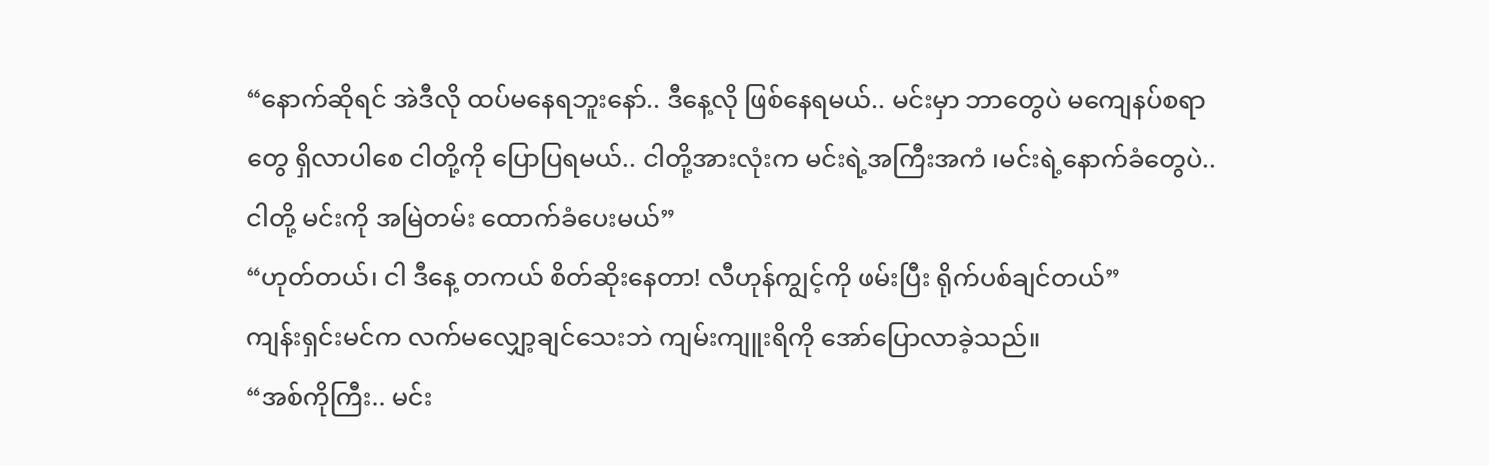“နောက်ဆိုရင် အဲဒီလို ထပ်မနေရဘူးနော်.. ဒီနေ့လို ဖြစ်နေရမယ်.. မင်းမှာ ဘာတွေပဲ မကျေနပ်စရာတွေ ရှိလာပါစေ ငါတို့ကို ပြောပြရမယ်.. ငါတို့အားလုံးက မင်းရဲ့အကြီးအကံ ၊မင်းရဲ့နောက်ခံတွေပဲ.. ငါတို့ မင်းကို အမြဲတမ်း ထောက်ခံပေးမယ်”
“ဟုတ်တယ်၊ ငါ ဒီနေ့ တကယ် စိတ်ဆိုးနေတာ! လီဟုန်ကျွင့်ကို ဖမ်းပြီး ရိုက်ပစ်ချင်တယ်”
ကျန်းရှင်းမင်က လက်မလျှော့ချင်သေးဘဲ ကျမ်းကျူးရိကို အော်ပြောလာခဲ့သည်။
“အစ်ကိုကြီး.. မင်း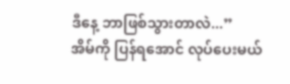ဒီနေ့ ဘာဖြစ်သွားတာလဲ...”
အိမ်ကို ပြန်ရအောင် လုပ်ပေးမယ်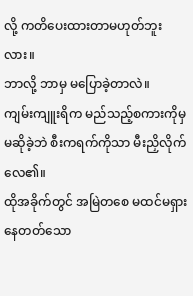လို့ ကတိပေးထားတာမဟုတ်ဘူးလား။
ဘာလို့ ဘာမှ မပြောခဲ့တာလဲ။
ကျမ်းကျူးရိက မည်သည့်စကားကိုမှမဆိုခဲ့ဘဲ စီးကရက်ကိုသာ မီးညှိလိုက်လေ၏။
ထိုအခိုက်တွင် အမြဲတစေ မထင်မရှားနေတတ်သော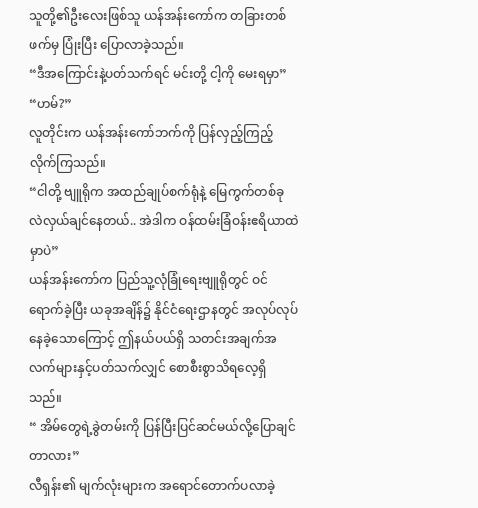သူတို့၏ဦးလေးဖြစ်သူ ယန်အန်းကော်က တခြားတစ်ဖက်မှ ပြုံးပြီး ပြောလာခဲ့သည်။
“ဒီအကြောင်းနဲ့ပတ်သက်ရင် မင်းတို့ ငါ့ကို မေးရမှာ”
“ဟမ်?”
လူတိုင်းက ယန်အန်းကော်ဘက်ကို ပြန်လှည့်ကြည့်လိုက်ကြသည်။
“ငါတို့ ဗျူရိုက အထည်ချုပ်စက်ရုံနဲ့ မြေကွက်တစ်ခု လဲလှယ်ချင်နေတယ်.. အဲဒါက ဝန်ထမ်းခြံဝန်းဧရိယာထဲမှာပဲ”
ယန်အန်းကော်က ပြည်သူ့လုံခြုံရေးဗျူရိုတွင် ဝင်ရောက်ခဲ့ပြီး ယခုအချိန်၌ နိုင်ငံရေးဌာနတွင် အလုပ်လုပ်နေခဲ့သောကြောင့် ဤနယ်ပယ်ရှိ သတင်းအချက်အလက်များနှင့်ပတ်သက်လျှင် စောစီးစွာသိရလေ့ရှိသည်။
“ အိမ်တွေရဲ့ခွဲတမ်းကို ပြန်ပြီးပြင်ဆင်မယ်လို့ပြောချင်တာလား”
လီရှန်း၏ မျက်လုံးများက အရောင်တောက်ပလာခဲ့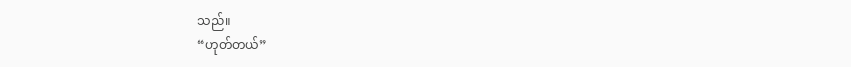သည်။
“ဟုတ်တယ်”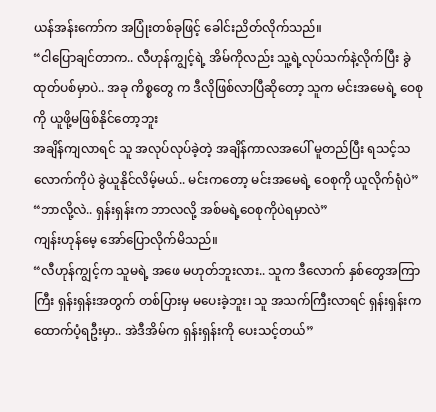ယန်အန်းကော်က အပြုံးတစ်ခုဖြင့် ခေါင်းညိတ်လိုက်သည်။
“ငါပြောချင်တာက.. လီဟုန်ကျွင့်ရဲ့ အိမ်ကိုလည်း သူ့ရဲ့လုပ်သက်နဲ့လိုက်ပြီး ခွဲထုတ်ပစ်မှာပဲ.. အခု ကိစ္စတွေ က ဒီလိုဖြစ်လာပြီဆိုတော့ သူက မင်းအမေရဲ့ ဝေစုကို ယူဖို့မဖြစ်နိုင်တော့ဘူး
အချိန်ကျလာရင် သူ အလုပ်လုပ်ခဲ့တဲ့ အချိန်ကာလအပေါ် မူတည်ပြီး ရသင့်သလောက်ကိုပဲ ခွဲယူနိုင်လိမ့်မယ်.. မင်းကတော့ မင်းအမေရဲ့ ဝေစုကို ယူလိုက်ရုံပဲ”
“ဘာလို့လဲ.. ရှန်းရှန်းက ဘာလလို့ အစ်မရဲ့ဝေစုကိုပဲရမှာလဲ”
ကျန်းဟုန်မေ့ အော်ပြောလိုက်မိသည်။
“လီဟုန်ကျွင့်က သူမရဲ့ အဖေ မဟုတ်ဘူးလား.. သူက ဒီလောက် နှစ်တွေအကြာကြီး ရှန်းရှန်းအတွက် တစ်ပြားမှ မပေးခဲ့ဘူး၊ သူ အသက်ကြီးလာရင် ရှန်းရှန်းက ထောက်ပံ့ရဦးမှာ.. အဲဒီအိမ်က ရှန်းရှန်းကို ပေးသင့်တယ်”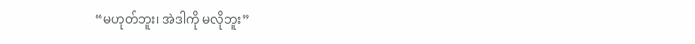“မဟုတ်ဘူး၊ အဲဒါကို မလိုဘူး”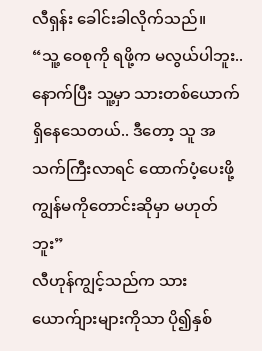လီရှန်း ခေါင်းခါလိုက်သည်။
“သူ့ ဝေစုကို ရဖို့က မလွယ်ပါဘူး.. နောက်ပြီး သူ့မှာ သားတစ်ယောက်ရှိနေသေတယ်.. ဒီတော့ သူ အသက်ကြီးလာရင် ထောက်ပံ့ပေးဖို့ ကျွန်မကိုတောင်းဆိုမှာ မဟုတ်ဘူး”
လီဟုန်ကျွင့်သည်က သားယောက်ျားများကိုသာ ပို၍နှစ်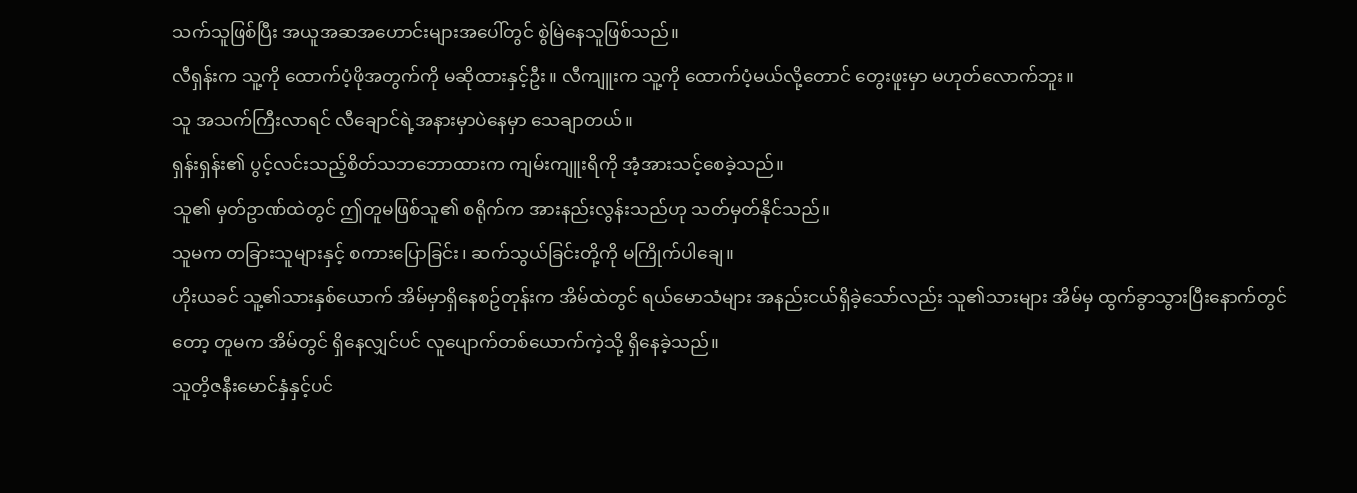သက်သူဖြစ်ပြီး အယူအဆအဟောင်းများအပေါ်တွင် စွဲမြဲနေသူဖြစ်သည်။
လီရှန်းက သူ့ကို ထောက်ပံ့ဖိုအတွက်ကို မဆိုထားနှင့်ဦး။ လီကျူးက သူ့ကို ထောက်ပံ့မယ်လို့တောင် တွေးဖူးမှာ မဟုတ်လောက်ဘူး။
သူ အသက်ကြီးလာရင် လီချောင်ရဲ့အနားမှာပဲနေမှာ သေချာတယ်။
ရှန်းရှန်း၏ ပွင့်လင်းသည့်စိတ်သဘဘောထားက ကျမ်းကျူးရိကို အံ့အားသင့်စေခဲ့သည်။
သူ၏ မှတ်ဥာဏ်ထဲတွင် ဤတူမဖြစ်သူ၏ စရိုက်က အားနည်းလွန်းသည်ဟု သတ်မှတ်နိုင်သည်။
သူမက တခြားသူများနှင့် စကားပြောခြင်း၊ ဆက်သွယ်ခြင်းတို့ကို မကြိုက်ပါချေ။
ဟိုးယခင် သူ့၏သားနှစ်ယောက် အိမ်မှာရှိနေစဥ်တုန်းက အိမ်ထဲတွင် ရယ်မောသံများ အနည်းငယ်ရှိခဲ့သော်လည်း သူ၏သားများ အိမ်မှ ထွက်ခွာသွားပြီးနောက်တွင်တော့ တူမက အိမ်တွင် ရှိနေလျှင်ပင် လူပျောက်တစ်ယောက်ကဲ့သို့ ရှိနေခဲ့သည်။
သူတိ့ဇနီးမောင်နှံနှင့်ပင်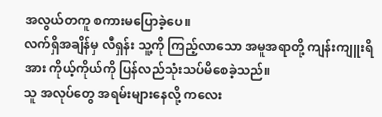အလွယ်တကူ စကားမပြောခဲ့ပေ။
လက်ရှိအချိန်မှ လီရှန်း သူ့ကို ကြည့်လာသော အမူအရာတို့ ကျန်းကျူးရိအား ကိုယ့်ကိုယ်ကို ပြန်လည်သုံးသပ်မိစေခဲ့သည်။
သူ အလုပ်တွေ အရမ်းများနေလို့ ကလေး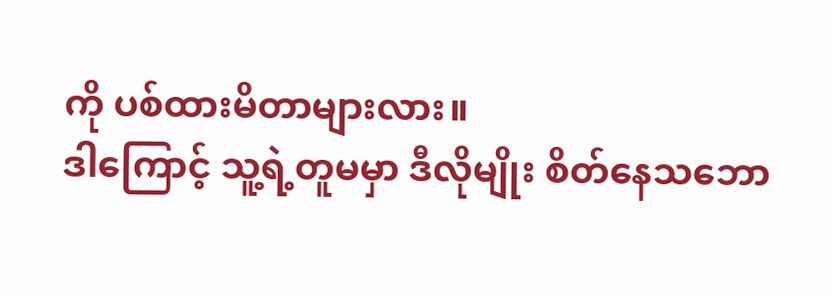ကို ပစ်ထားမိတာများလား။
ဒါကြောင့် သူ့ရဲ့တူမမှာ ဒီလိုမျိုး စိတ်နေသဘော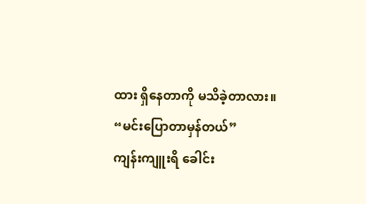ထား ရှိနေတာကို မသိခဲ့တာလား။
“မင်းပြောတာမှန်တယ်”
ကျန်းကျူးရိ ခေါင်း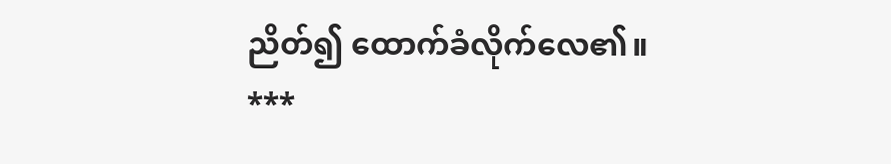ညိတ်၍ ထောက်ခံလိုက်လေ၏။
***